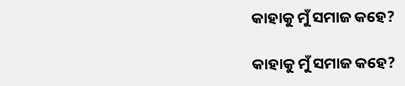କାହାକୁ ମୁଁ ସମାଜ କହେ?

କାହାକୁ ମୁଁ ସମାଜ କହେ?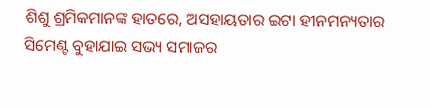ଶିଶୁ ଶ୍ରମିକମାନଙ୍କ ହାତରେ, ଅସହାୟତାର ଇଟା ହୀନମନ୍ୟତାର ସିମେଣ୍ଟ ବୁହାଯାଇ ସଭ୍ୟ ସମାଜର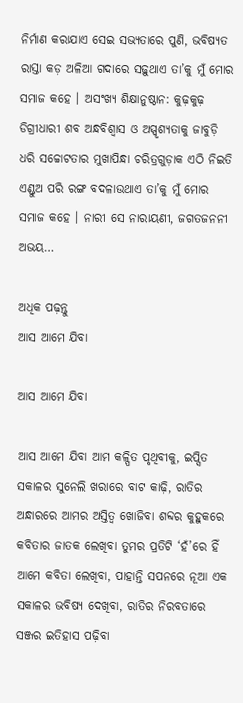ନିର୍ମାଣ କରାଯାଏ ସେଇ ସଭ୍ୟତାରେ ପୁଣି, ଭବିଷ୍ୟତ ରାସ୍ତା କଡ଼ ଅଳିଆ ଗଦାରେ ସଢ଼ୁଥାଏ ତା’କୁ ମୁଁ ମୋର ସମାଜ କହେ । ଅସଂଖ୍ୟ ଶିକ୍ଷାନୁଷ୍ଠାନ: କୁଢ଼କୁଢ଼ ଡିଗ୍ରୀଧାରୀ ଶବ ଅନ୍ଧବିଶ୍ୱାସ ଓ ଅସ୍ପୃଶ୍ୟତାକୁ ଜାବୁଡ଼ି ଧରି ସଚ୍ଚୋଟତାର ମୁଖାପିନ୍ଧା ଚରିତ୍ରଗୁଡ଼ାକ ଏଠି ନିଇତି ଏଣ୍ଡୁଅ ପରି ରଙ୍ଗ ବଦଳାଉଥାଏ ତା’କୁ ମୁଁ ମୋର ସମାଜ କହେ । ନାରୀ ସେ ନାରାୟଣୀ, ଜଗତଜନନୀ ଅଭୟ…

ଅଧିକ ପଢ଼ନ୍ତୁ
ଆସ ଆମେ ଯିବା

ଆସ ଆମେ ଯିବା

ଆସ ଆମେ ଯିବା ଆମ କଳ୍ପିତ ପୃଥିବୀକୁ, ଇପ୍ସିତ ସକାଳର ସୁନେଲି ଖରାରେ ବାଟ କାଢ଼ି, ରାତିର ଅନ୍ଧାରରେ ଆମର ଅସ୍ତିତ୍ବ ଖୋଜିବା ଶବ୍ଦର କୁହୁକରେ କବିତାର ଜାତକ ଲେଖିବା ତୁମର ପ୍ରତିଟି ‘ହଁ’ରେ ହିଁ ଆମେ କବିତା ଲେଖିବା, ପାହାନ୍ତି ସପନରେ ନୂଆ ଏକ ସକାଳର ଭବିଷ୍ୟ ଦେଖିବା, ରାତିର ନିରବତାରେ ସଞ୍ଜର ଇତିହାସ ପଢ଼ିବା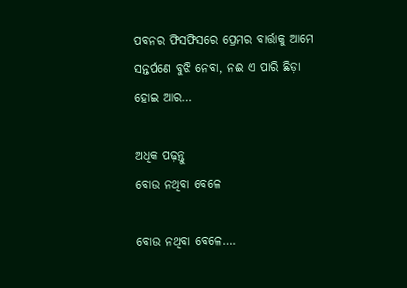ପବନର ଫିସଫିସରେ ପ୍ରେମର ବାର୍ତ୍ତାକୁ ଆମେ ସନ୍ତର୍ପଣେ ବୁଝି ନେବା, ନଈ ଏ ପାରି ଛିଡ଼ା ହୋଇ ଆର…

ଅଧିକ ପଢ଼ନ୍ତୁ
ବୋଉ ନଥିବା ବେଳେ

ବୋଉ ନଥିବା ବେଳେ….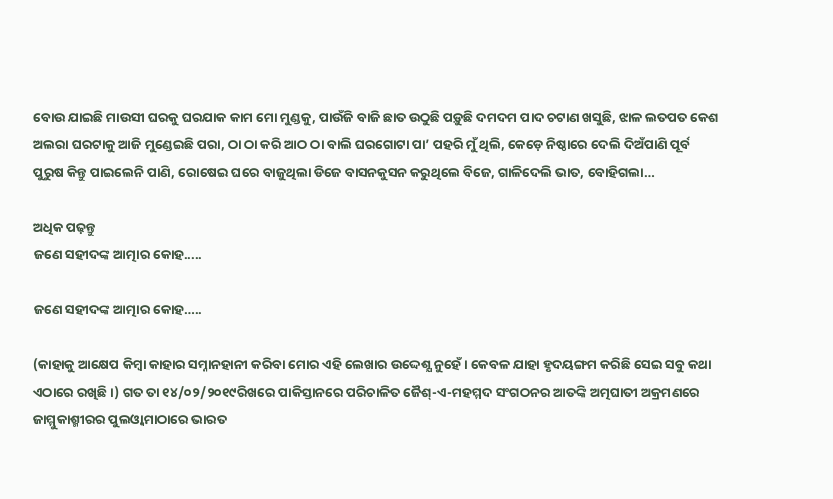ବୋଉ ଯାଇଛି ମାଉସୀ ଘରକୁ ଘରଯାକ କାମ ମୋ ମୁଣ୍ଡକୁ, ପାଉଁଜି ବାଜି ଛାତ ଉଠୁଛି ପଡ଼ୁଛି ଦମଦମ ପାଦ ଚଟାଣ ଖସୁଛି, ଝାଳ ଲତପତ କେଶ ଅଲରା ଘରଟାକୁ ଆଜି ମୁଣ୍ଡେଇଛି ପରା, ଠା ଠା କରି ଆଠ ଠା ବାଲି ଘରଗୋଟା ପା’ ପହରି ମୁଁ ଥିଲି, କେଡ଼େ ନିଷ୍ଠାରେ ଦେଲି ଦିଅଁପାଣି ପୂର୍ବ ପୁରୁଷ କିନ୍ତୁ ପାଇଲେନି ପାଣି, ରୋଷେଇ ଘରେ ବାଜୁଥିଲା ଡିଜେ ବାସନକୁସନ କରୁଥିଲେ ବିଜେ, ଗାଳିଦେଲି ଭାତ, ବୋହିଗଲା…

ଅଧିକ ପଢ଼ନ୍ତୁ
ଜଣେ ସହୀଦଙ୍କ ଆତ୍ମାର କୋହ.....

ଜଣେ ସହୀଦଙ୍କ ଆତ୍ମାର କୋହ…..

(କାହାକୁ ଆକ୍ଷେପ କିମ୍ୱା କାହାର ସମ୍ନାନହାନୀ କରିବା ମୋର ଏହି ଲେଖାର ଉଦ୍ଦେଶ୍ଯ ନୁହେଁ । କେବଳ ଯାହା ହୃଦୟଙ୍ଗମ କରିଛି ସେଇ ସବୁ କଥା ଏଠାରେ ରଖିଛି ।) ଗତ ତା ୧୪/୦୨/୨୦୧୯ରିଖରେ ପାକିସ୍ତାନରେ ପରିଚାଳିତ ଜୈଶ୍-ଏ-ମହମ୍ମଦ ସଂଗଠନର ଆତଙ୍କି ଅତ୍ମଘାତୀ ଅକ୍ରମଣରେ ଜାମ୍ମୁକାଶ୍ମୀରର ପୁଲଓ୍ୱାମାଠାରେ ଭାରତ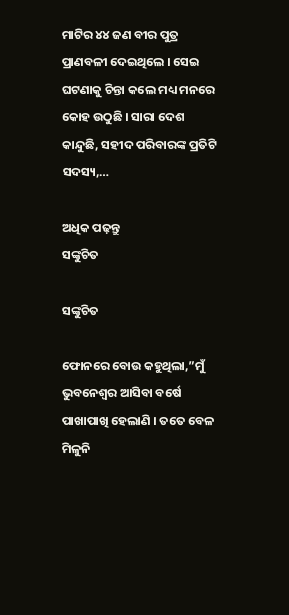ମାଟିର ୪୪ ଜଣ ବୀର ପୁତ୍ର ପ୍ରାଣବଳୀ ଦେଇଥିଲେ । ସେଇ ଘଟଣାକୁ ଚିନ୍ତା କଲେ ମଧ୍ୟ ମନରେ କୋହ ଉଠୁଛି । ସାରା ଦେଶ କାନ୍ଦୁଛି, ସହୀଦ ପରିବାରଙ୍କ ପ୍ରତିଟି ସଦସ୍ୟ,…

ଅଧିକ ପଢ଼ନ୍ତୁ
ସଙ୍କୁଚିତ

ସଙ୍କୁଚିତ

ଫୋନରେ ବୋଉ କହୁଥିଲା,”ମୁଁ ଭୁବନେଶ୍ୱର ଆସିବା ବର୍ଷେ ପାଖାପାଖି ହେଲାଣି । ତତେ ବେଳ ମିଳୁନି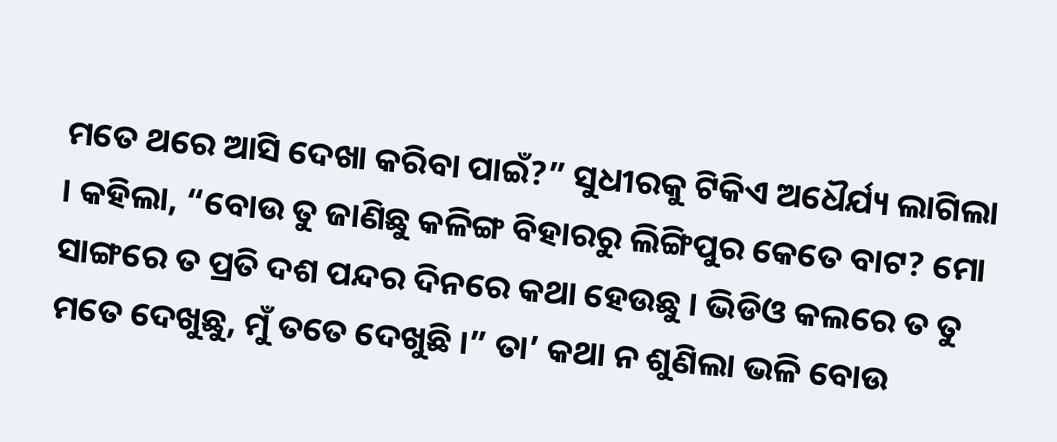ମତେ ଥରେ ଆସି ଦେଖା କରିବା ପାଇଁ?” ସୁଧୀରକୁ ଟିକିଏ ଅଧୈର୍ଯ୍ୟ ଲାଗିଲା । କହିଲା, “ବୋଉ ତୁ ଜାଣିଛୁ କଳିଙ୍ଗ ବିହାରରୁ ଲିଙ୍ଗିପୁର କେତେ ବାଟ? ମୋ ସାଙ୍ଗରେ ତ ପ୍ରତି ଦଶ ପନ୍ଦର ଦିନରେ କଥା ହେଉଛୁ । ଭିଡିଓ କଲରେ ତ ତୁ ମତେ ଦେଖୁଛୁ, ମୁଁ ତତେ ଦେଖୁଛି ।” ତା’ କଥା ନ ଶୁଣିଲା ଭଳି ବୋଉ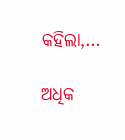କହିଲା,…

ଅଧିକ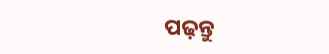ପଢ଼ନ୍ତୁ